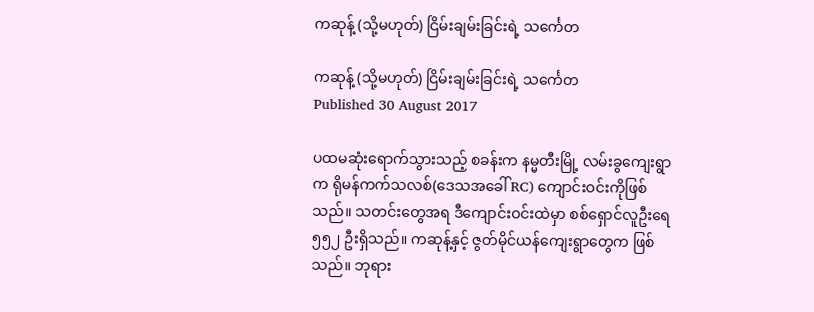ကဆုန့် (သို့မဟုတ်) ငြိမ်းချမ်းခြင်းရဲ့ သင်္ကေတ

ကဆုန့် (သို့မဟုတ်) ငြိမ်းချမ်းခြင်းရဲ့ သင်္ကေတ
Published 30 August 2017

ပထမဆုံးရောက်သွားသည့် စခန်းက နမ္မတီးမြို့ လမ်းခွကျေးရွာက ရိုမန်ကက်သလစ်(ဒေသအခေါ် RC) ကျောင်းဝင်းကိုဖြစ်သည်။ သတင်းတွေအရ ဒီကျောင်းဝင်းထဲမှာ စစ်ရှောင်လူဦးရေ ၅၅၂ ဦးရှိသည်။ ကဆုန့်နှင့် ဇွတ်မိုင်ယန်ကျေးရွာတွေက ဖြစ်သည်။ ဘုရား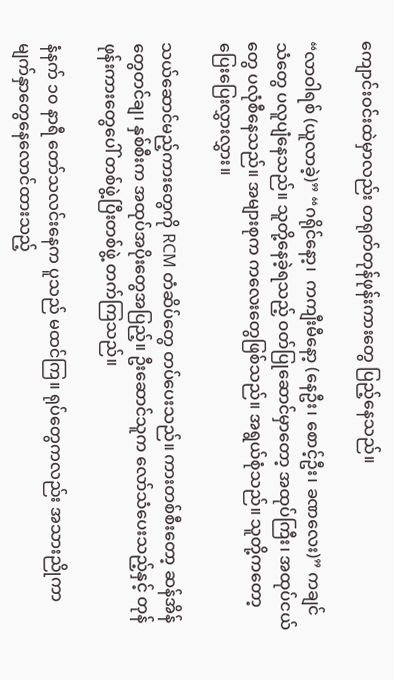ကျောင်းဝင်းထဲမှာလည်း တရုတ်တုန်ဖုန်းကားတွေ ပြည့်နေသည်။

“လာဝါရစ် (ယူလာခဲ့)” “ဂရိုင်နော့၊  ကကျီးမီနော့ (နေဦး၊ စောင့်ဦး၊ ခဏလေး)” ကချင်သံတွေ ပလူပျံနေသည်။ သူတို့နေခဲ့ရသည့် ဝတ်ပြုဆောင်မှာတော့ အထုပ်ကြီး၊ အထုပ်ငယ်တွေ ပလုံစီနေသည်။ အများစုက ကလေးတွေဖြစ်သည်။ အရွယ်စုံသည်။ သူတို့ကတော့ ပြေးပြေးလွှားလွှား။

သယ်ဆောင်မည့်ကားတွေကို RCM တံဆိပ်တွေ တပ်ပေးသည်။ ကားတစ်စီးတော့ ဆန်အိန်တွေတင်ချ၊ နှစ်စီးက အထုပ်အပိုးတွေအပြည့်။ ဦးဆောင်သူက လော်သံပေးသည့်နှင့် တုန်ဖုန်းကားတွေပေါ် တစ်ဖွဲ့ပြီးတစ်ဖွဲ့ တက်ကြသည်။

နံနက် ၁၀ နာရီ တော်သလင်းနေက ပူသည် မထင်ကြ။ ရုပ်တွေကလည်း အသားညိုကာ မျက်နှာတွေနေလောင်ထားသည့်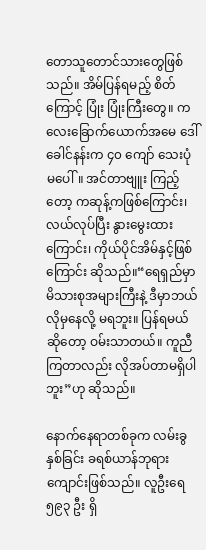တောသူတောင်သားတွေဖြစ်သည်။ အိမ်ပြန်ရမည့် စိတ်ကြောင့် ပြုံး ပြုံးကြီးတွေ။ ကလေးခြောက်ယောက်အမေ ဒေါ်ခေါင်နန်းက ၄၀ ကျော် သေးပုံမပေါ်။ အင်တာဗျူး ကြည့်တော့ ကဆုန့်ကဖြစ်ကြောင်း၊ လယ်လုပ်ပြီး နွားမွေးထားကြောင်း၊ ကိုယ်ပိုင်အိမ်နှင့်ဖြစ်ကြောင်း ဆိုသည်။“ရေရှည်မှာ မိသားစုအများကြီးနဲ့ ဒီမှာဘယ်လိုမှနေလို့ မရဘူး။ ပြန်ရမယ်ဆိုတော့ ဝမ်းသာတယ်။ ကူညီကြတာလည်း လိုအပ်တာမရှိပါဘူး”ဟု ဆိုသည်။

နောက်နေရာတစ်ခုက လမ်းခွနှစ်ခြင်း ခရစ်ယာန်ဘုရားကျောင်းဖြစ်သည်။ လူဦးရေ ၅၉၃ ဦး ရှိ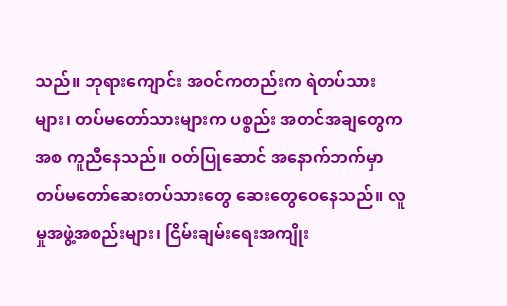သည်။ ဘုရားကျောင်း အဝင်ကတည်းက ရဲတပ်သားများ၊ တပ်မတော်သားများက ပစ္စည်း အတင်အချတွေကအစ ကူညီနေသည်။ ဝတ်ပြုဆောင် အနောက်ဘက်မှာ တပ်မတော်ဆေးတပ်သားတွေ ဆေးတွေဝေနေသည်။ လူမှုအဖွဲ့အစည်းများ၊ ငြိမ်းချမ်းရေးအကျိုး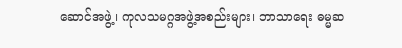ဆောင်အဖွဲ့၊ ကုလသမဂ္ဂအဖွဲ့အစည်းများ၊ ဘာသာရေး ဓမ္မဆ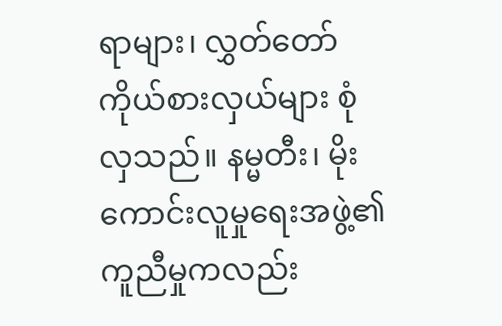ရာများ၊ လွှတ်တော်ကိုယ်စားလှယ်များ စုံလှသည်။ နမ္မတီး၊ မိုးကောင်းလူမှုရေးအဖွဲ့၏ ကူညီမှုကလည်း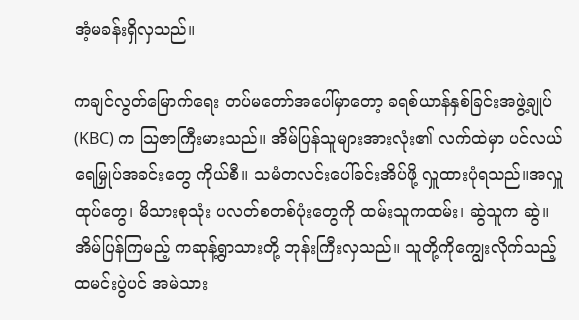အံ့မခန်းရှိလှသည်။

ကချင်လွတ်မြောက်ရေး တပ်မတော်အပေါ်မှာတော့ ခရစ်ယာန်နှစ်ခြင်းအဖွဲ့ချုပ် (KBC) က သြဇာကြီးမားသည်။ အိမ်ပြန်သူများအားလုံး၏ လက်ထဲမှာ ပင်လယ်ရေမြှုပ်အခင်းတွေ ကိုယ်စီ။ သမံတလင်းပေါ်ခင်းအိပ်ဖို့ လှူထားပုံရသည်။အလှူထုပ်တွေ၊ မိသားစုသုံး ပလတ်စတစ်ပုံးတွေကို ထမ်းသူကထမ်း၊ ဆွဲသူက ဆွဲ။ အိမ်ပြန်ကြမည့် ကဆုန့်ရွာသားတို့ ဘုန်းကြီးလှသည်။ သူတို့ကိုကျွေးလိုက်သည့် ထမင်းပွဲပင် အမဲသား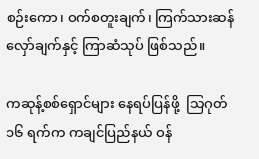စဉ်းကော၊ ဝက်စတူးချက်၊ ကြက်သားဆန်လှော်ချက်နှင့် ကြာဆံသုပ် ဖြစ်သည်။

ကဆုန့်စစ်ရှောင်များ နေရပ်ပြန်ဖို့  သြဂုတ် ၁၆ ရက်က ကချင်ပြည်နယ် ဝန်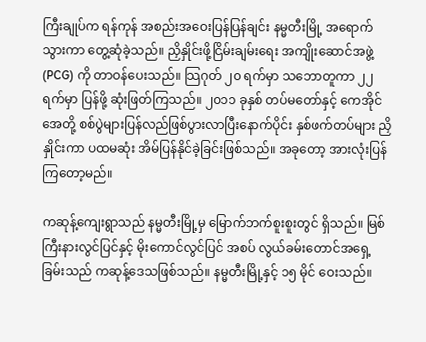ကြီးချုပ်က ရန်ကုန် အစည်းအဝေးပြန်ပြန်ချင်း နမ္မတီးမြို့ အရောက်သွားကာ တွေ့ဆုံခဲ့သည်။ ညှိနှိုင်းဖို့ငြိမ်းချမ်းရေး အကျိုးဆောင်အဖွဲ့ (PCG) ကို တာဝန်ပေးသည်။ သြဂုတ် ၂၀ ရက်မှာ သဘောတူကာ ၂၂ ရက်မှာ ပြန်ဖို့ ဆုံးဖြတ်ကြသည်။ ၂၀၁၁ ခုနှစ် တပ်မတော်နှင့် ကေအိုင်အေတို့ စစ်ပွဲများပြန်လည်ဖြစ်ပွားလာပြီးနောက်ပိုင်း နှစ်ဖက်တပ်များ ညှိနှိုင်းကာ ပထမဆုံး အိမ်ပြန်နိုင်ခဲ့ခြင်းဖြစ်သည်။ အခုတော့ အားလုံးပြန်ကြတော့မည်။

ကဆုန့်ကျေးရွာသည် နမ္မတီးမြို့မှ မြောက်ဘက်စူးစူးတွင် ရှိသည်။ မြစ်ကြီးနားလွင်ပြင်နှင့် မိုးကောင်လွင်ပြင် အစပ် လွယ်ခမ်းတောင်အရှေ့ခြမ်းသည် ကဆုန့်ဒေသဖြစ်သည်။ နမ္မတီးမြို့နှင့် ၁၅ မိုင် ဝေးသည်။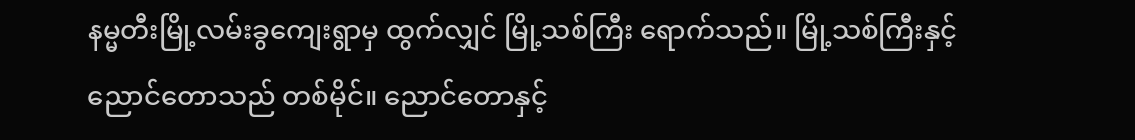နမ္မတီးမြို့လမ်းခွကျေးရွာမှ ထွက်လျှင် မြို့သစ်ကြီး ရောက်သည်။ မြို့သစ်ကြီးနှင့် ညောင်တောသည် တစ်မိုင်။ ညောင်တောနှင့်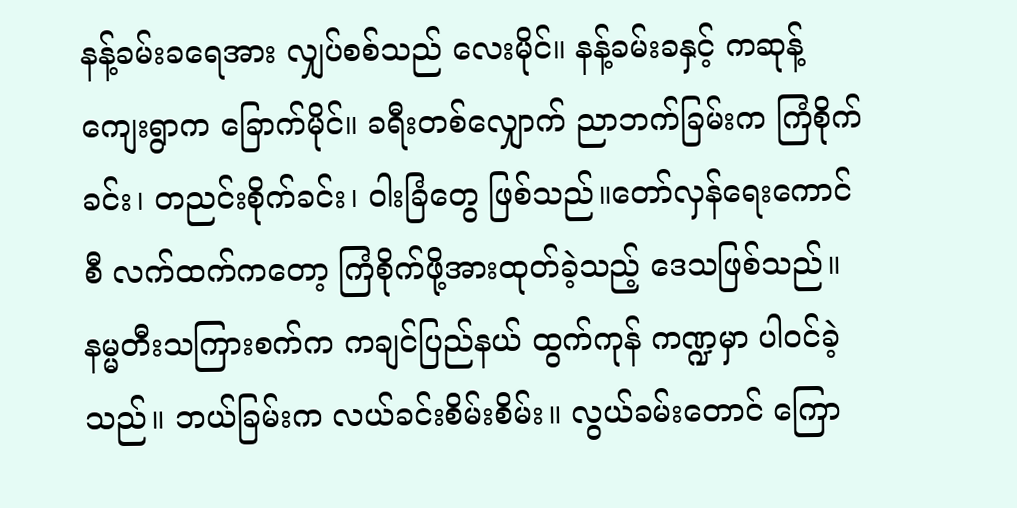နန့်ခမ်းခရေအား လျှပ်စစ်သည် လေးမိုင်။ နန့်ခမ်းခနှင့် ကဆုန့်ကျေးရွာက ခြောက်မိုင်။ ခရီးတစ်လျှောက် ညာဘက်ခြမ်းက ကြံစိုက်ခင်း၊ တညင်းစိုက်ခင်း၊ ဝါးခြံတွေ ဖြစ်သည်။တော်လှန်ရေးကောင်စီ လက်ထက်ကတော့ ကြံစိုက်ဖို့အားထုတ်ခဲ့သည့် ဒေသဖြစ်သည်။ နမ္မတီးသကြားစက်က ကချင်ပြည်နယ် ထွက်ကုန် ကဏ္ဍမှာ ပါဝင်ခဲ့သည်။ ဘယ်ခြမ်းက လယ်ခင်းစိမ်းစိမ်း။ လွယ်ခမ်းတောင် ကြော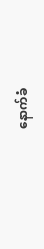နောက်ခံ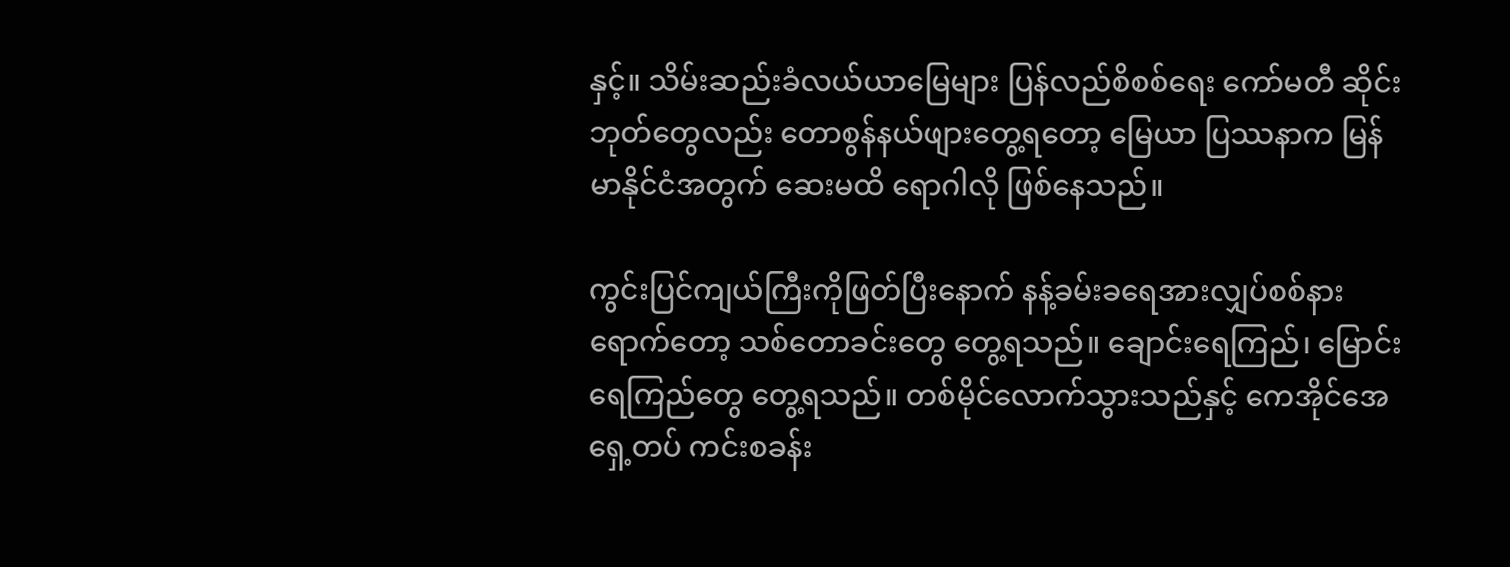နှင့်။ သိမ်းဆည်းခံလယ်ယာမြေများ ပြန်လည်စိစစ်ရေး ကော်မတီ ဆိုင်းဘုတ်တွေလည်း တောစွန်နယ်ဖျားတွေ့ရတော့ မြေယာ ပြဿနာက မြန်မာနိုင်ငံအတွက် ဆေးမထိ ရောဂါလို ဖြစ်နေသည်။

ကွင်းပြင်ကျယ်ကြီးကိုဖြတ်ပြီးနောက် နန့်ခမ်းခရေအားလျှပ်စစ်နား ရောက်တော့ သစ်တောခင်းတွေ တွေ့ရသည်။ ချောင်းရေကြည်၊ မြောင်းရေကြည်တွေ တွေ့ရသည်။ တစ်မိုင်လောက်သွားသည်နှင့် ကေအိုင်အေ ရှေ့တပ် ကင်းစခန်း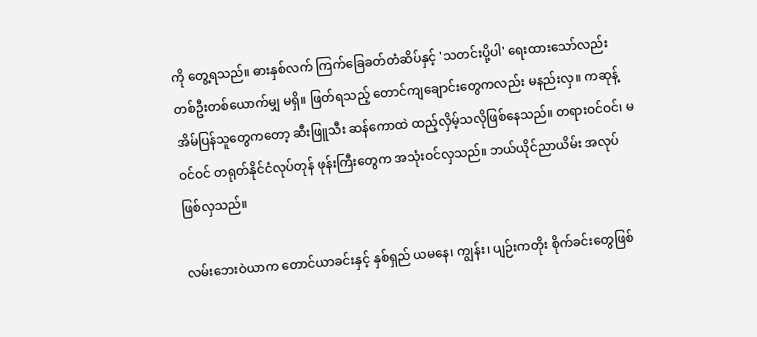ကို တွေ့ရသည်။ ဓားနှစ်လက် ကြက်ခြေခတ်တံဆိပ်နှင့် 'သတင်းပို့ပါ' ရေးထားသော်လည်း တစ်ဦးတစ်ယောက်မျှ မရှိ။ ဖြတ်ရသည့် တောင်ကျချောင်းတွေကလည်း မနည်းလှ။ ကဆုန့်အိမ်ပြန်သူတွေကတော့ ဆီးဖြူသီး ဆန်ကောထဲ ထည့်လှိမ့်သလိုဖြစ်နေသည်။ တရားဝင်ဝင်၊ မဝင်ဝင် တရုတ်နိုင်ငံလုပ်တုန် ဖုန်းကြီးတွေက အသုံးဝင်လှသည်။ ဘယ်ယိုင်ညာယိမ်း အလုပ်ဖြစ်လှသည်။

လမ်းဘေးဝဲယာက တောင်ယာခင်းနှင့် နှစ်ရှည် ယမနေ၊ ကျွန်း၊ ပျဉ်းကတိုး စိုက်ခင်းတွေဖြစ်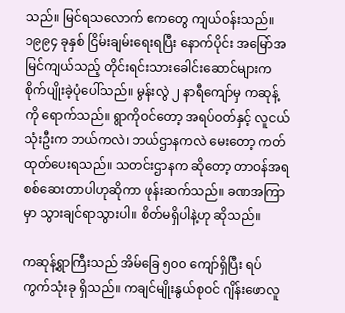သည်။ မြင်ရသလောက် ဧကတွေ ကျယ်ဝန်းသည်။ ၁၉၉၄ ခုနှစ် ငြိမ်းချမ်းရေးရပြီး နောက်ပိုင်း အမြော်အမြင်ကျယ်သည့် တိုင်းရင်းသားခေါင်းဆောင်များက စိုက်ပျိုးခဲ့ပုံပေါ်သည်။ မွန်းလွဲ ၂ နာရီကျော်မှ ကဆုန့်ကို ရောက်သည်။ ရွာကိုဝင်တော့ အရပ်ဝတ်နှင့် လူငယ်သုံးဦးက ဘယ်ကလဲ၊ ဘယ်ဌာနကလဲ မေးတော့ ကတ်ထုတ်ပေးရသည်။ သတင်းဌာနက ဆိုတော့ တာဝန်အရ စစ်ဆေးတာပါဟုဆိုကာ ဖုန်းဆက်သည်။ ခဏအကြာမှာ သွားချင်ရာသွားပါ။ စိတ်မရှိပါနဲ့ဟု ဆိုသည်။

ကဆုန့်ရွာကြီးသည် အိမ်ခြေ ၅၀၀ ကျော်ရှိပြီး ရပ်ကွက်သုံးခု ရှိသည်။ ကချင်မျိုးနွယ်စုဝင် ဂျိန်းဖောလူ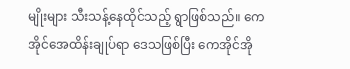မျိုးများ သီးသန့်နေထိုင်သည့် ရွာဖြစ်သည်။ ကေအိုင်အေထိန်းချုပ်ရာ ဒေသဖြစ်ပြီး ကေအိုင်အို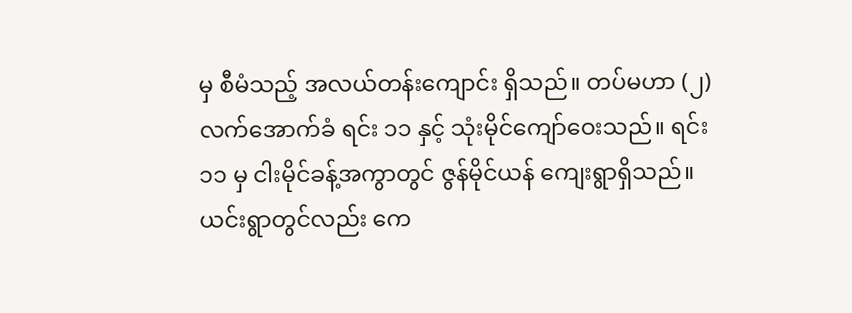မှ စီမံသည့် အလယ်တန်းကျောင်း ရှိသည်။ တပ်မဟာ (၂) လက်အောက်ခံ ရင်း ၁၁ နှင့် သုံးမိုင်ကျော်ဝေးသည်။ ရင်း ၁၁ မှ ငါးမိုင်ခန့်အကွာတွင် ဇွန်မိုင်ယန် ကျေးရွာရှိသည်။ ယင်းရွာတွင်လည်း ကေ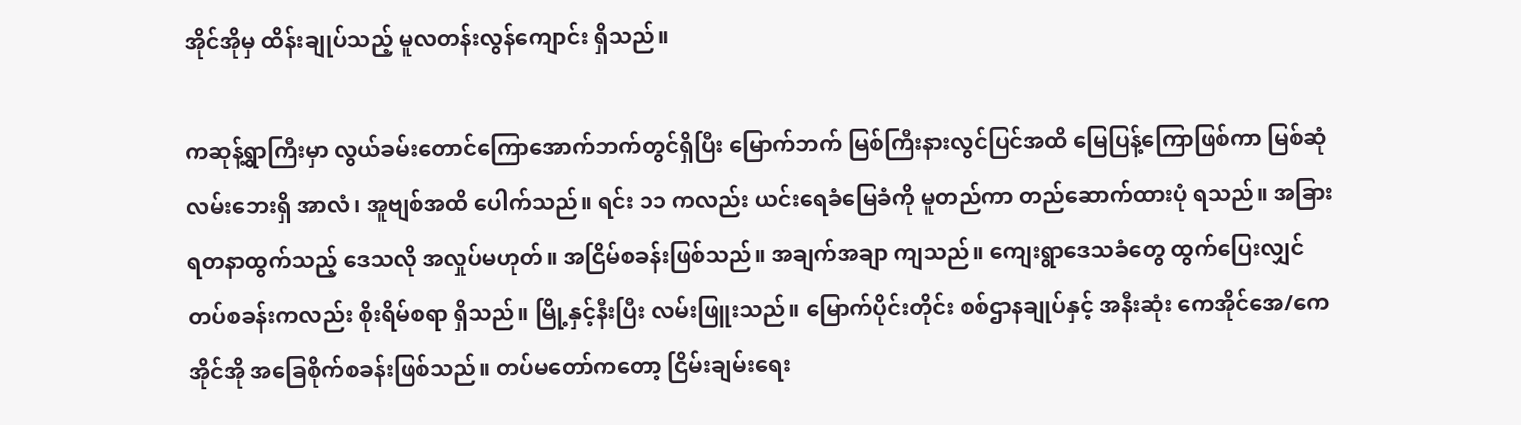အိုင်အိုမှ ထိန်းချုပ်သည့် မူလတန်းလွန်ကျောင်း ရှိသည်။

ကဆုန့်ရွာကြီးမှာ လွယ်ခမ်းတောင်ကြောအောက်ဘက်တွင်ရှိပြီး မြောက်ဘက် မြစ်ကြီးနားလွင်ပြင်အထိ မြေပြန့်ကြောဖြစ်ကာ မြစ်ဆုံလမ်းဘေးရှိ အာလံ၊ အူဗျစ်အထိ ပေါက်သည်။ ရင်း ၁၁ ကလည်း ယင်းရေခံမြေခံကို မူတည်ကာ တည်ဆောက်ထားပုံ ရသည်။ အခြားရတနာထွက်သည့် ဒေသလို အလှုပ်မဟုတ်။ အငြိမ်စခန်းဖြစ်သည်။ အချက်အချာ ကျသည်။ ကျေးရွာဒေသခံတွေ ထွက်ပြေးလျှင် တပ်စခန်းကလည်း စိုးရိမ်စရာ ရှိသည်။ မြို့နှင့်နီးပြီး လမ်းဖြူးသည်။ မြောက်ပိုင်းတိုင်း စစ်ဌာနချုပ်နှင့် အနီးဆုံး ကေအိုင်အေ/ကေအိုင်အို အခြေစိုက်စခန်းဖြစ်သည်။ တပ်မတော်ကတော့ ငြိမ်းချမ်းရေး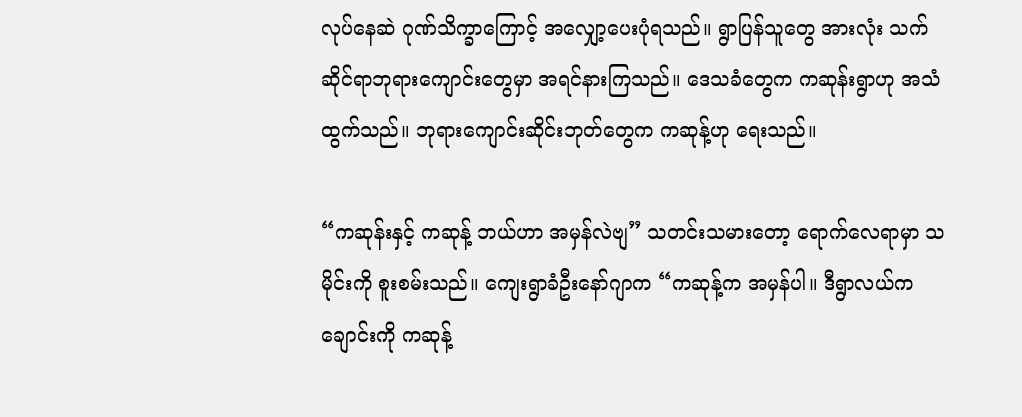လုပ်နေဆဲ ဂုဏ်သိက္ခာကြောင့် အလျှော့ပေးပုံရသည်။ ရွာပြန်သူတွေ အားလုံး သက်ဆိုင်ရာဘုရားကျောင်းတွေမှာ အရင်နားကြသည်။ ဒေသခံတွေက ကဆုန်းရွာဟု အသံထွက်သည်။ ဘုရားကျောင်းဆိုင်းဘုတ်တွေက ကဆုန့်ဟု ရေးသည်။

“ကဆုန်းနှင့် ကဆုန့် ဘယ်ဟာ အမှန်လဲဗျ” သတင်းသမားတော့ ရောက်လေရာမှာ သမိုင်းကို စူးစမ်းသည်။ ကျေးရွာခံဦးနော်ဂျာက “ကဆုန့်က အမှန်ပါ။ ဒီရွာလယ်က ချောင်းကို ကဆုန့်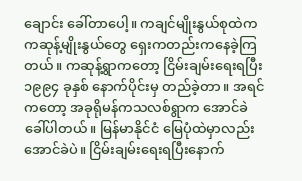ချောင်း ခေါ်တာပေါ့။ ကချင်မျိုးနွယ်စုထဲက ကဆုန့်မျိုးနွယ်တွေ ရှေးကတည်းကနေခဲ့ကြတယ်။ ကဆုန့်ရွာကတော့ ငြိမ်းချမ်းရေးရပြီး ၁၉၉၄ ခုနှစ် နောက်ပိုင်းမှ တည်ခဲ့တာ။ အရင်ကတော့ အခုရိုမန်ကသလစ်ရွာက အောင်ခဲခေါ်ပါတယ်။ မြန်မာနိုင်ငံ မြေပုံထဲမှာလည်း အောင်ခဲပဲ။ ငြိမ်းချမ်းရေးရပြီးနောက်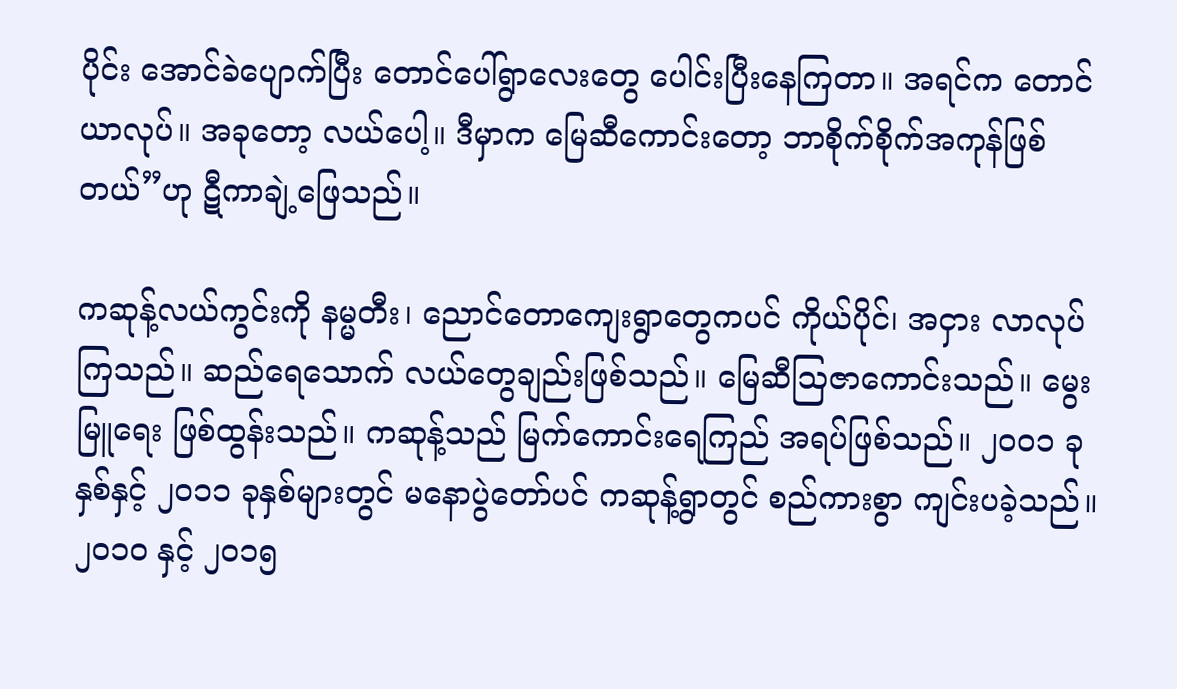ပိုင်း အောင်ခဲပျောက်ပြီး တောင်ပေါ်ရွာလေးတွေ ပေါင်းပြီးနေကြတာ။ အရင်က တောင်ယာလုပ်။ အခုတော့ လယ်ပေါ့။ ဒီမှာက မြေဆီကောင်းတော့ ဘာစိုက်စိုက်အကုန်ဖြစ်တယ်”ဟု ဋီကာချဲ့ဖြေသည်။

ကဆုန့်လယ်ကွင်းကို နမ္မတီး၊ ညောင်တောကျေးရွာတွေကပင် ကိုယ်ပိုင်၊ အငှား လာလုပ်ကြသည်။ ဆည်ရေသောက် လယ်တွေချည်းဖြစ်သည်။ မြေဆီသြဇာကောင်းသည်။ မွေးမြူရေး ဖြစ်ထွန်းသည်။ ကဆုန့်သည် မြက်ကောင်းရေကြည် အရပ်ဖြစ်သည်။ ၂၀၀၁ ခုနှစ်နှင့် ၂၀၁၁ ခုနှစ်များတွင် မနောပွဲတော်ပင် ကဆုန့်ရွာတွင် စည်ကားစွာ ကျင်းပခဲ့သည်။ ၂၀၁၀ နှင့် ၂၀၁၅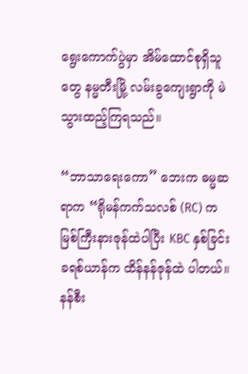ရွေးကောက်ပွဲမှာ အိမ်ထောင်စုရှိသူတွေ နမ္မတီးမြို့ လမ်းခွကျေးရွာကို မဲသွားထည့်ကြရသည်။

“ဘာသာရေးကော” ဘေးက ဓမ္မဆရာက “ရိုမန်ကက်သလစ် (RC) က မြစ်ကြီးနားဇုန်ထဲပါပြီး KBC နှစ်ခြင်းခရစ်ယာန်က ထိန်နန်ဇုန်ထဲ ပါတယ်။ နန်စီး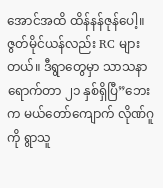အောင်အထိ ထိန်နန်ဇုန်ပေါ့။ ဇွတ်မိုင်ယန်လည်း RC များတယ်။ ဒီရွာတွေမှာ သာသနာရောက်တာ ၂၁ နှစ်ရှိပြီ”ဘေးက မယ်တော်ကျောက် လိုဏ်ဂူကို ရွာသူ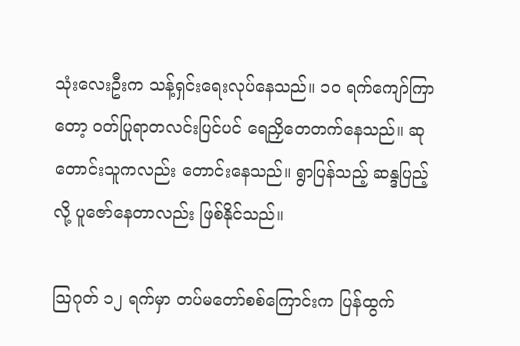သုံးလေးဦးက သန့်ရှင်းရေးလုပ်နေသည်။ ၁၀ ရက်ကျော်ကြာတော့ ဝတ်ပြုရာတလင်းပြင်ပင် ရေညှိတေတက်နေသည်။ ဆုတောင်းသူကလည်း တောင်းနေသည်။ ရွာပြန်သည့် ဆန္ဒပြည့်လို့ ပူဇော်နေတာလည်း ဖြစ်နိုင်သည်။

သြဂုတ် ၁၂ ရက်မှာ တပ်မတော်စစ်ကြောင်းက ပြန်ထွက်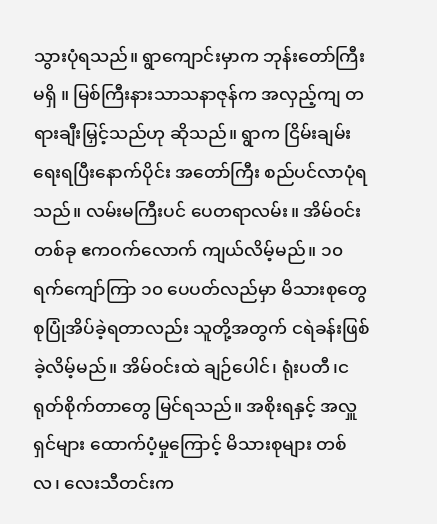သွားပုံရသည်။ ရွာကျောင်းမှာက ဘုန်းတော်ကြီး မရှိ ။ မြစ်ကြီးနားသာသနာဇုန်က အလှည့်ကျ တရားချီးမြှင့်သည်ဟု ဆိုသည်။ ရွာက ငြိမ်းချမ်းရေးရပြီးနောက်ပိုင်း အတော်ကြီး စည်ပင်လာပုံရသည်။ လမ်းမကြီးပင် ပေတရာလမ်း။ အိမ်ဝင်းတစ်ခု ဧကဝက်လောက် ကျယ်လိမ့်မည်။ ၁၀ ရက်ကျော်ကြာ ၁၀ ပေပတ်လည်မှာ မိသားစုတွေ စုပြုံအိပ်ခဲ့ရတာလည်း သူတို့အတွက် ငရဲခန်းဖြစ်ခဲ့လိမ့်မည်။ အိမ်ဝင်းထဲ ချဉ်ပေါင်၊ ရုံးပတီ၊ငရုတ်စိုက်တာတွေ မြင်ရသည်။ အစိုးရနှင့် အလှူရှင်များ ထောက်ပံ့မှုကြောင့် မိသားစုများ တစ်လ၊ လေးသီတင်းက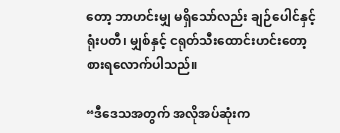တော့ ဘာဟင်းမျှ မရှိသော်လည်း ချဉ်ပေါင်နှင့် ရုံးပတီ၊ မျှစ်နှင့် ငရုတ်သီးထောင်းဟင်းတော့ စားရလောက်ပါသည်။

“ဒီဒေသအတွက် အလိုအပ်ဆုံးက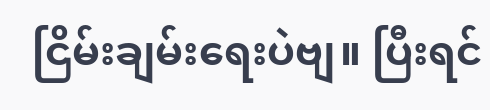ငြိမ်းချမ်းရေးပဲဗျ။ ပြီးရင်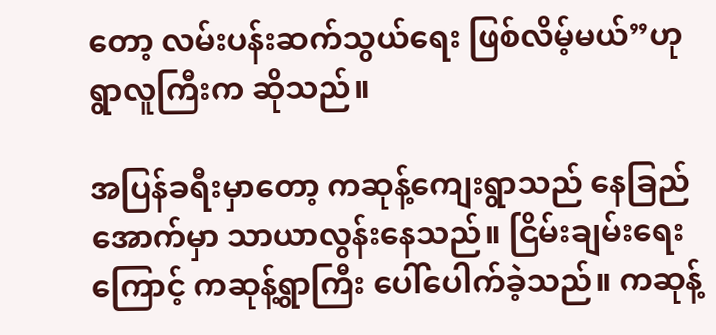တော့ လမ်းပန်းဆက်သွယ်ရေး ဖြစ်လိမ့်မယ်”ဟု ရွာလူကြီးက ဆိုသည်။

အပြန်ခရီးမှာတော့ ကဆုန့်ကျေးရွာသည် နေခြည်အောက်မှာ သာယာလွန်းနေသည်။ ငြိမ်းချမ်းရေးကြောင့် ကဆုန့်ရွာကြီး ပေါ်ပေါက်ခဲ့သည်။ ကဆုန့်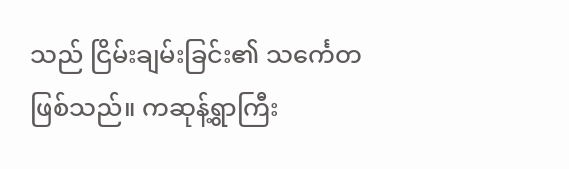သည် ငြိမ်းချမ်းခြင်း၏ သင်္ကေတ ဖြစ်သည်။ ကဆုန့်ရွာကြီး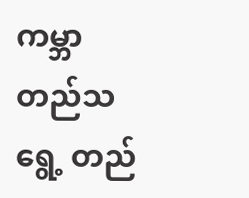ကမ္ဘာတည်သရွေ့ တည်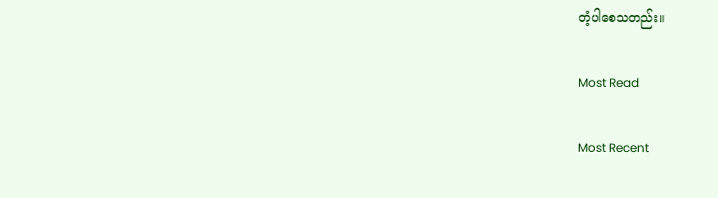တံ့ပါစေသတည်း။

Most Read

Most Recent